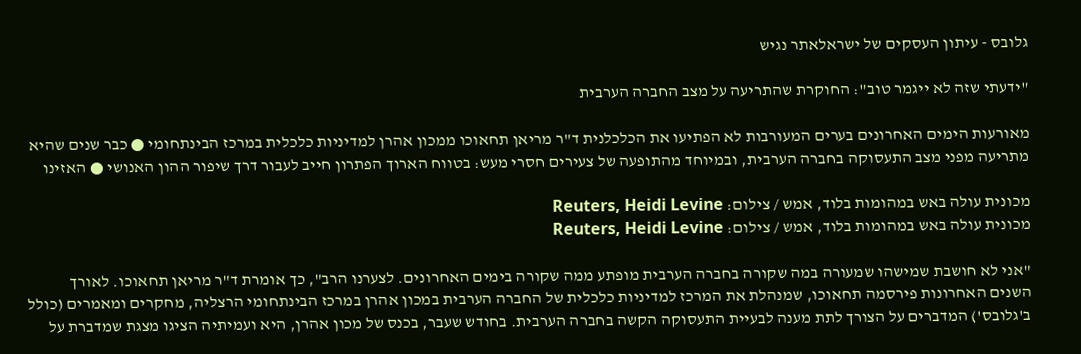גלובס - עיתון העסקים של ישראלאתר נגיש

"ידעתי שזה לא ייגמר טוב": החוקרת שהתריעה על מצב החברה הערבית

מאורעות הימים האחרונים בערים המעורבות לא הפתיעו את הכלכלנית ד"ר מריאן תחאוכו ממכון אהרן למדיניות כלכלית במרכז הבינתחומי ● כבר שנים שהיא מתריעה מפני מצב התעסוקה בחברה הערבית, ובמיוחד מהתופעה של צעירים חסרי מעש: בטווח הארוך הפתרון חייב לעבור דרך שיפור ההון האנושי ● האזינו

מכונית עולה באש במהומות בלוד, אמש / צילום: Reuters, Heidi Levine
מכונית עולה באש במהומות בלוד, אמש / צילום: Reuters, Heidi Levine

"אני לא חושבת שמישהו שמעורה במה שקורה בחברה הערבית מופתע ממה שקורה בימים האחרונים. לצערנו הרב", כך אומרת ד"ר מריאן תחאוכו. לאורך השנים האחרונות פירסמה תחאוכו, שמנהלת את המרכז למדיניות כלכלית של החברה הערבית במכון אהרן במרכז הבינתחומי הרצליה, מחקרים ומאמרים (כולל ב'גלובס') המדברים על הצורך לתת מענה לבעיית התעסוקה הקשה בחברה הערבית. בחודש שעבר, בכנס של מכון אהרן, היא ועמיתיה הציגו מצגת שמדברת על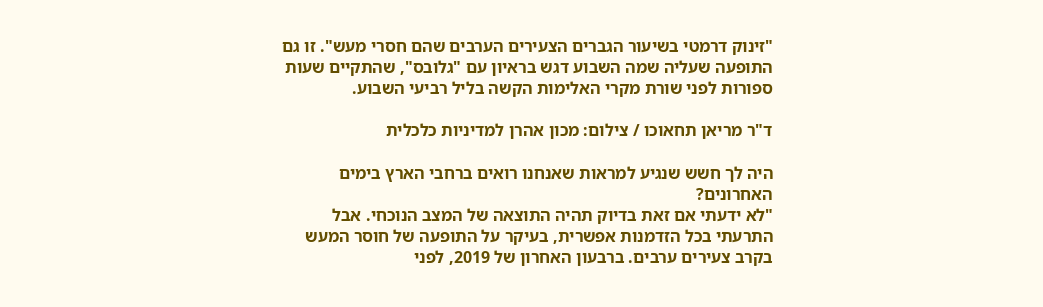"זינוק דרמטי בשיעור הגברים הצעירים הערבים שהם חסרי מעש". זו גם התופעה שעליה שמה השבוע דגש בראיון עם "גלובס", שהתקיים שעות ספורות לפני שורת מקרי האלימות הקשה בליל רביעי השבוע.

ד"ר מריאן תחאוכו / צילום: מכון אהרן למדיניות כלכלית

היה לך חשש שנגיע למראות שאנחנו רואים ברחבי הארץ בימים האחרונים?
"לא ידעתי אם זאת בדיוק תהיה התוצאה של המצב הנוכחי. אבל התרעתי בכל הזדמנות אפשרית, בעיקר על התופעה של חוסר המעש בקרב צעירים ערבים. ברבעון האחרון של 2019, לפני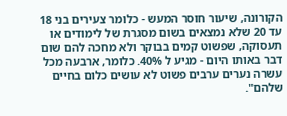הקורונה, שיעור חוסר המעש - כלומר צעירים בני 18 עד 20 שלא נמצאים בשום מסגרת של לימודים או תעסוקה, שפשוט קמים בבוקר ולא מחכה להם שום דבר באותו היום - מגיע ל 40%. כלומר, ארבעה מכל עשרה נערים ערבים פשוט לא עושים כלום בחיים שלהם".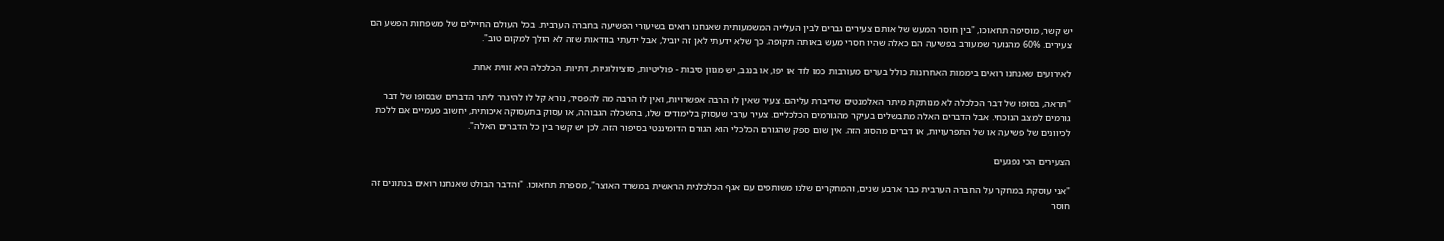יש קשר, מוסיפה תחאוכו, "בין חוסר המעש של אותם צעירים גברים לבין העלייה המשמעותית שאנחנו רואים בשיעורי הפשיעה בחברה הערבית. בכל העולם החיילים של משפחות הפשע הם צעירים. 60% מהנוער שמעורב בפשיעה הם כאלה שהיו חסרי מעש באותה תקופה. כך שלא ידעתי לאן זה יוביל, אבל ידעתי בוודאות שזה לא הולך למקום טוב".

לאירועים שאנחנו רואים ביממות האחרונות כולל בערים מעורבות כמו לוד או יפו, או בנגב, יש מגוון סיבות - פוליטיות, סוציולוגיות, דתיות. הכלכלה היא זווית אחת.

"תראה, בסופו של דבר הכלכלה לא מנותקת מיתר האלמנטים שדיברת עליהם. צעיר שאין לו הרבה אפשרויות, ואין לו הרבה מה להפסיד, נורא קל לו להיגרר ליתר הדברים שבסופו של דבר גורמים למצב הנוכחי. אבל הדברים האלה מתבשלים בעיקר מהגורמים הכלכליים. צעיר ערבי שעסוק בלימודים שלו, בהשכלה הגבוהה, או עסוק בתעסוקה איכותית, יחשוב פעמיים אם ללכת לכיוונים של פשיעה או של התפרעויות, או דברים מהסוג הזה. אין שום ספק שהגורם הכלכלי הוא הגורם הדומיננטי בסיפור הזה. לכן יש קשר בין כל הדברים האלה".

הצעירים הכי נפגעים

"אני עוסקת במחקר על החברה הערבית כבר ארבע שנים, והמחקרים שלנו משותפים עם אגף הכלכלנית הראשית במשרד האוצר", מספרת תחאוכו. "והדבר הבולט שאנחנו רואים בנתונים זה חוסר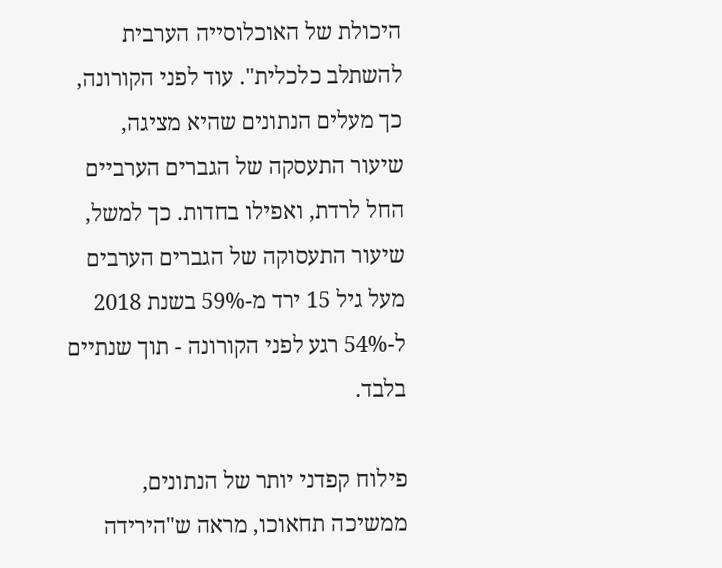היכולת של האוכלוסייה הערבית להשתלב כלכלית". עוד לפני הקורונה, כך מעלים הנתונים שהיא מציגה, שיעור התעסקה של הגברים הערביים החל לרדת, ואפילו בחדות. כך למשל, שיעור התעסוקה של הגברים הערבים מעל גיל 15 ירד מ-59% בשנת 2018 ל-54% רגע לפני הקורונה - תוך שנתיים בלבד.

פילוח קפדני יותר של הנתונים, ממשיכה תחאוכו, מראה ש"הירידה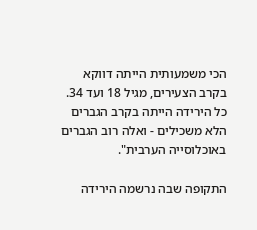הכי משמעותית הייתה דווקא בקרב הצעירים, מגיל 18 ועד 34. כל הירידה הייתה בקרב הגברים הלא משכילים - ואלה רוב הגברים באוכלוסייה הערבית".

התקופה שבה נרשמה הירידה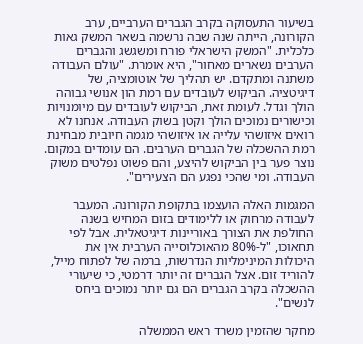בשיעור התעסוקה בקרב הגברים הערביים, ערב הקורונה, הייתה שנה שבה נרשמה בשאר המשק גאות כלכלית. "המשק הישראלי פורח ומשגשג והגברים הערבים נשארים מאחור", היא אומרת. "עולם העבודה משתנה ומתקדם. יש תהליך של אוטומציה, של דיגיטציה. הביקוש לעובדים עם רמת הון אנושי גבוהה הולך וגדל. לעומת זאת, הביקוש לעובדים עם מיומנויות וכישורים נמוכים הולך וקטן בשוק העבודה. אנחנו לא רואים איזושהי עלייה או איזושהי מגמה חיובית מבחינת רמת ההשכלה של הגברים הערבים. הם עומדים במקום. נוצר פער בין הביקוש להיצע, והם פשוט נפלטים משוק העבודה. ומי שהכי נפגע הם הצעירים".

המגמות האלה הועצמו בתקופת הקורונה. המעבר לעבודה מרחוק או ללימודים בזום המחיש בשנה החולפת את הצורך באוריינות דיגיטאלית. אבל לפי תחאוכו, "ל-80% מהאוכלוסייה הערבית אין את היכולות המינימליות הנדרשות, ברמה של לפתוח מייל, להוריד זום. אצל הגברים זה יותר דרמטי, כי שיעורי ההשכלה בקרב הגברים הם גם יותר נמוכים ביחס לנשים".

מחקר שהזמין משרד ראש הממשלה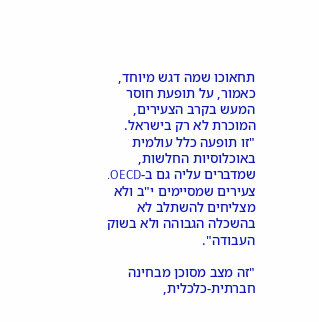תחאוכו שמה דגש מיוחד, כאמור, על תופעת חוסר המעש בקרב הצעירים, המוכרת לא רק בישראל. "זו תופעה כלל עולמית באוכלוסיות החלשות, שמדברים עליה גם ב-OECD. צעירים שמסיימים י"ב ולא מצליחים להשתלב לא בהשכלה הגבוהה ולא בשוק העבודה".

"זה מצב מסוכן מבחינה חברתית-כלכלית,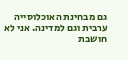גם מבחינת האוכלוסייה ערבית וגם למדינה. אני לא חושבת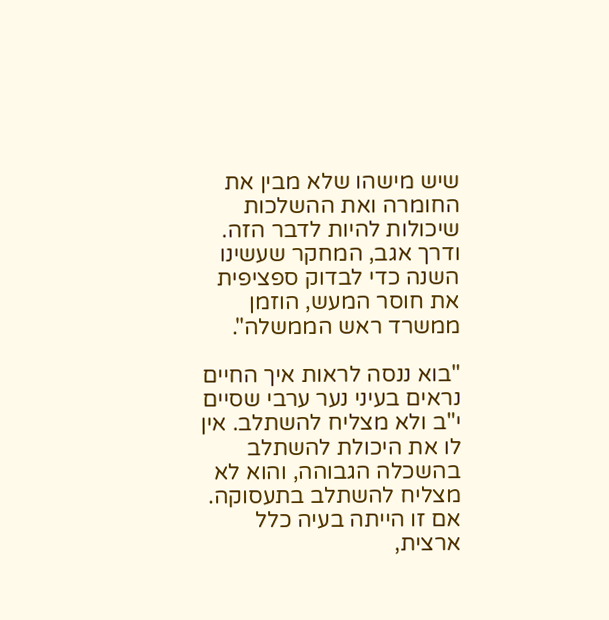שיש מישהו שלא מבין את החומרה ואת ההשלכות שיכולות להיות לדבר הזה. ודרך אגב, המחקר שעשינו השנה כדי לבדוק ספציפית את חוסר המעש, הוזמן ממשרד ראש הממשלה".

"בוא ננסה לראות איך החיים נראים בעיני נער ערבי שסיים י"ב ולא מצליח להשתלב. אין לו את היכולת להשתלב בהשכלה הגבוהה, והוא לא מצליח להשתלב בתעסוקה. אם זו הייתה בעיה כלל ארצית,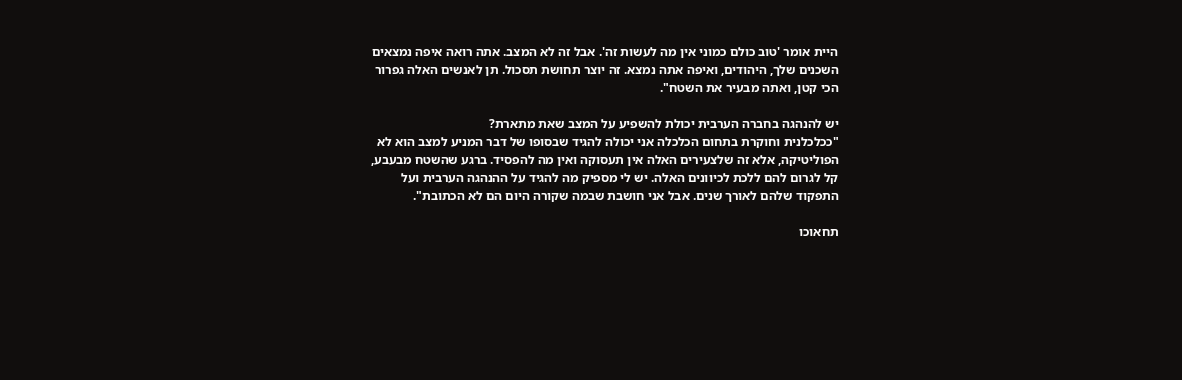היית אומר 'טוב כולם כמוני אין מה לעשות זה'. אבל זה לא המצב. אתה רואה איפה נמצאים השכנים שלך, היהודים, ואיפה אתה נמצא. זה יוצר תחושת תסכול. תן לאנשים האלה גפרור הכי קטן, ואתה מבעיר את השטח".

יש להנהגה בחברה הערבית יכולת להשפיע על המצב שאת מתארת?
"ככלכלנית וחוקרת בתחום הכלכלה אני יכולה להגיד שבסופו של דבר המניע למצב הוא לא הפוליטיקה, אלא זה שלצעירים האלה אין תעסוקה ואין מה להפסיד. ברגע שהשטח מבעבע, קל לגרום להם ללכת לכיוונים האלה. יש לי מספיק מה להגיד על ההנהגה הערבית ועל התפקוד שלהם לאורך שנים. אבל אני חושבת שבמה שקורה היום הם לא הכתובת".

תחאוכו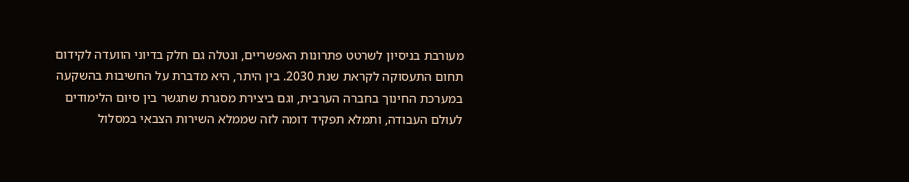מעורבת בניסיון לשרטט פתרונות האפשריים, ונטלה גם חלק בדיוני הוועדה לקידום תחום התעסוקה לקראת שנת 2030. בין היתר, היא מדברת על החשיבות בהשקעה במערכת החינוך בחברה הערבית, וגם ביצירת מסגרת שתגשר בין סיום הלימודים לעולם העבודה, ותמלא תפקיד דומה לזה שממלא השירות הצבאי במסלול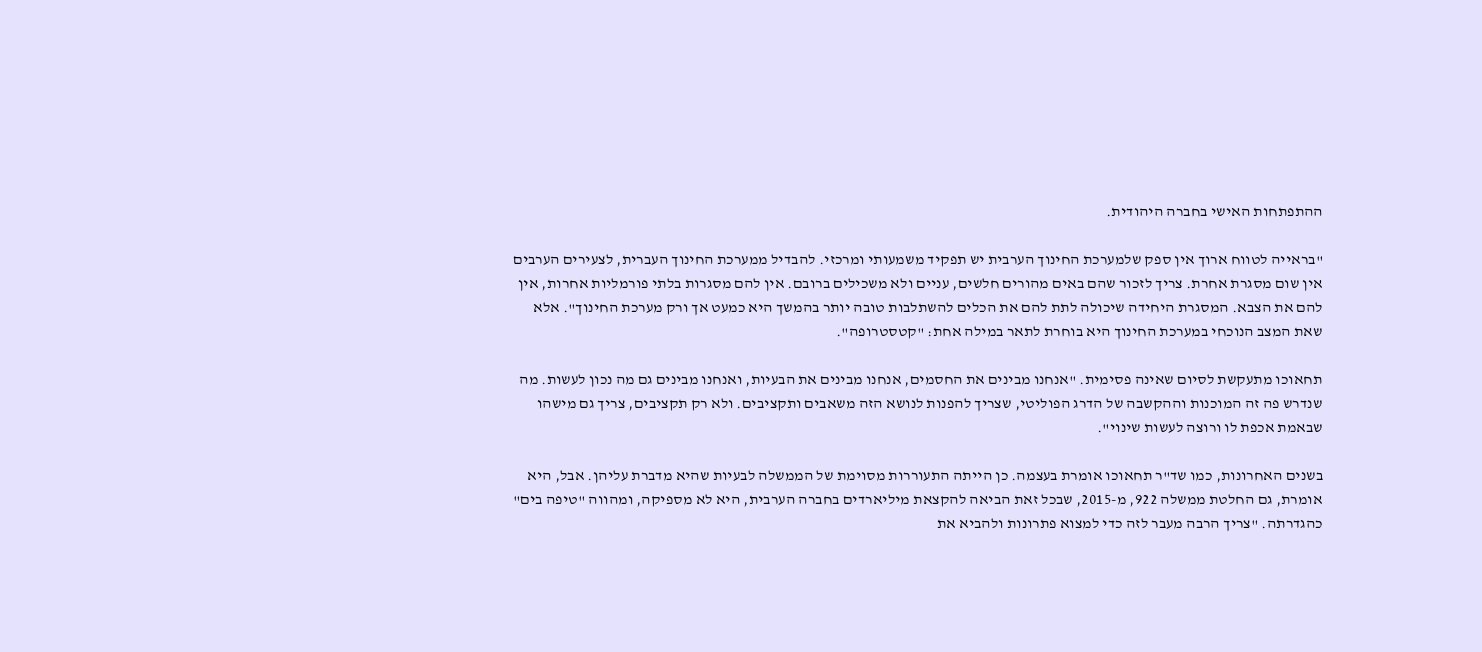ההתפתחות האישי בחברה היהודית.

"בראייה לטווח ארוך אין ספק שלמערכת החינוך הערבית יש תפקיד משמעותי ומרכזי. להבדיל ממערכת החינוך העברית, לצעירים הערבים אין שום מסגרת אחרת. צריך לזכור שהם באים מהורים חלשים, עניים ולא משכילים ברובם. אין להם מסגרות בלתי פורמליות אחרות, אין להם את הצבא. המסגרת היחידה שיכולה לתת להם את הכלים להשתלבות טובה יותר בהמשך היא כמעט אך ורק מערכת החינוך". אלא שאת המצב הנוכחי במערכת החינוך היא בוחרת לתאר במילה אחת: "קטסטרופה".

תחאוכו מתעקשת לסיום שאינה פסימית. "אנחנו מבינים את החסמים, אנחנו מבינים את הבעיות, ואנחנו מבינים גם מה נכון לעשות. מה שנדרש פה זה המוכנות וההקשבה של הדרג הפוליטי, שצריך להפנות לנושא הזה משאבים ותקציבים. ולא רק תקציבים, צריך גם מישהו שבאמת אכפת לו ורוצה לעשות שינוי".

בשנים האחרונות, כמו שד"ר תחאוכו אומרת בעצמה. כן הייתה התעוררות מסוימת של הממשלה לבעיות שהיא מדברת עליהן. אבל, היא אומרת, גם החלטת ממשלה 922, מ-2015, שבכל זאת הביאה להקצאת מיליארדים בחברה הערבית, היא לא מספיקה, ומהווה "טיפה בים" כהגדרתה. "צריך הרבה מעבר לזה כדי למצוא פתרונות ולהביא את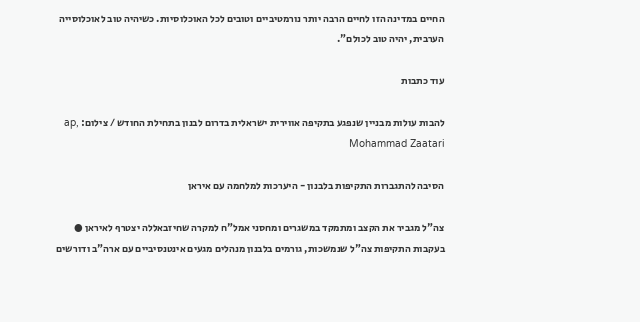החיים במדינה הזו לחיים הרבה יותר נורמטיביים וטובים לכל האוכלוסיות. כשיהיה טוב לאוכלוסייה הערבית, יהיה טוב לכולם".

עוד כתבות

להבות עולות מבניין שנפגע בתקיפה אווירית ישראלית בדרום לבנון בתחילת החודש / צילום: ap, Mohammad Zaatari

הסיבה להתגברות התקיפות בלבנון - היערכות למלחמה עם איראן

צה"ל מגביר את הקצב ומתמקד במשגרים ומחסני אמל"ח למקרה שחיזבאללה יצטרף לאיראן ● בעקבות התקיפות צה"ל שנמשכות, גורמים בלבנון מנהלים מגעים אינטנסיביים עם ארה"ב ודורשים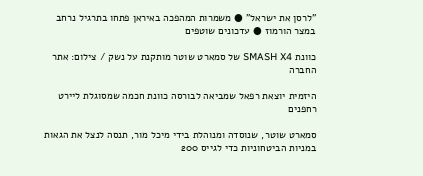"לרסן את ישראל" ● משמרות המהפכה באיראן פתחו בתרגיל נרחב במצר הורמוז ● עדכונים שוטפים

כוונת SMASH X4 של סמארט שוטר מותקנת על נשק / צילום: אתר החברה

היזמית יוצאת רפאל שמביאה לבורסה כוונת חכמה שמסוגלת ליירט רחפנים

סמארט שוטר, שנוסדה ומנוהלת בידי מיכל מור, תנסה לנצל את הגאות במניות הביטחוניות כדי לגייס 200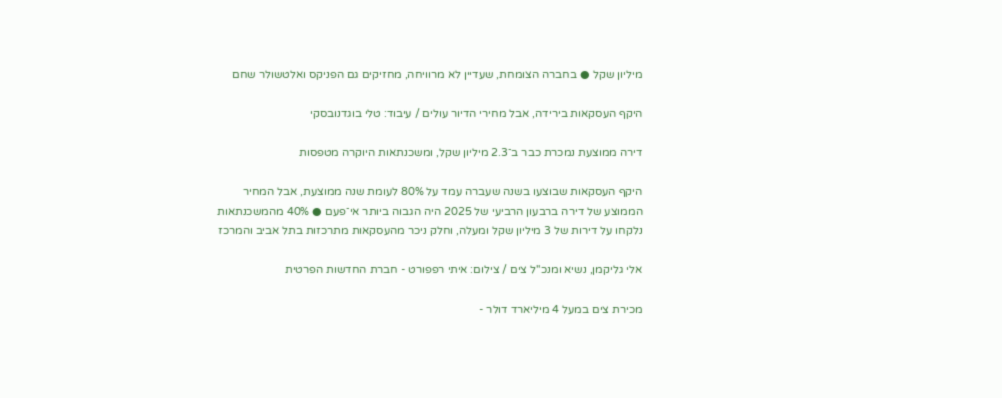מיליון שקל ● בחברה הצומחת, שעדיין לא מרוויחה, מחזיקים גם הפניקס ואלטשולר שחם

היקף העסקאות בירידה, אבל מחירי הדיור עולים / עיבוד: טלי בוגדנובסקי

דירה ממוצעת נמכרת כבר ב־2.3 מיליון שקל, ומשכנתאות היוקרה מטפסות

היקף העסקאות שבוצעו בשנה שעברה עמד על 80% לעומת שנה ממוצעת, אבל המחיר הממוצע של דירה ברבעון הרביעי של 2025 היה הגבוה ביותר אי־פעם ● 40% מהמשכנתאות נלקחו על דירות של 3 מיליון שקל ומעלה, וחלק ניכר מהעסקאות מתרכזות בתל אביב והמרכז

אלי גליקמן, נשיא ומנכ''ל צים / צילום: איתי רפפורט - חברת החדשות הפרטית

מכירת צים במעל 4 מיליארד דולר -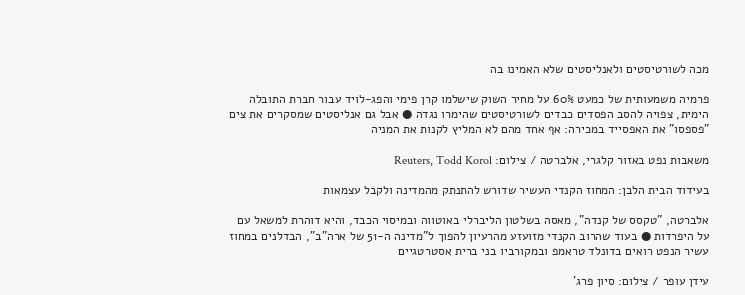מכה לשורטיסטים ולאנליסטים שלא האמינו בה

פרמיה משמעותית של כמעט 60% על מחיר השוק שישלמו קרן פימי והפג-לויד עבור חברת התובלה הימית, צפויה להסב הפסדים כבדים לשורטיסטים שהימרו נגדה ● אבל גם אנליסטים שמסקרים את צים "פספסו" את האפסייד במכירה: אף אחד מהם לא המליץ לקנות את המניה

משאבות נפט באזור קלגרי, אלברטה / צילום: Reuters, Todd Korol

בעידוד הבית הלבן: המחוז הקנדי העשיר שדורש להתנתק מהמדינה ולקבל עצמאות

אלברטה, "טקסס של קנדה", מאסה בשלטון הליברלי באוטווה ובמיסוי הכבד, והיא דוהרת למשאל עם על היפרדות ● בעוד שהרוב הקנדי מזועזע מהרעיון להפוך ל"מדינה ה-51 של ארה"ב", הבדלנים במחוז עשיר הנפט רואים בדונלד טראמפ ובמקורביו בני ברית אסטרטגיים

עידן עופר / צילום: סיון פרג'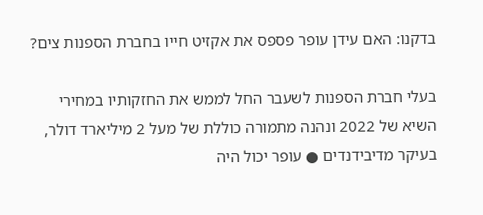בדקנו: האם עידן עופר פספס את אקזיט חייו בחברת הספנות צים?

בעלי חברת הספנות לשעבר החל לממש את החזקותיו במחירי השיא של 2022 ונהנה מתמורה כוללת של מעל 2 מיליארד דולר, בעיקר מדיבידנדים ● עופר יכול היה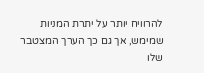להרוויח יותר על יתרת המניות שמימש, אך גם כך הערך המצטבר שלו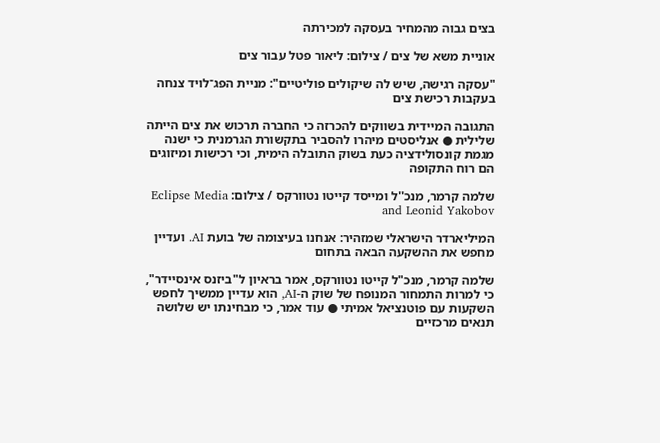בצים גבוה מהמחיר בעסקה למכירתה

אוניית משא של צים / צילום: ליאור פטל עבור צים

"עסקה רגישה, שיש לה שיקולים פוליטיים": מניית הפג־לויד צנחה בעקבות רכישת צים

התגובה המיידית בשווקים להכרזה כי החברה תרכוש את צים הייתה שלילית ● אנליסטים מיהרו להסביר בתקשורת הגרמנית כי ישנה מגמת קונסולידציה כעת בשוק התובלה הימית, וכי רכישות ומיזוגים הם רוח התקופה

שלמה קרמר, מנכ''ל ומייסד קייטו נטוורקס / צילום: Eclipse Media and Leonid Yakobov

המיליארדר הישראלי שמזהיר: אנחנו בעיצומה של בועת AI. ועדיין מחפש את ההשקעה הבאה בתחום

שלמה קרמר, מנכ"ל קייטו נטוורקס, אמר בראיון ל"ביזנס אינסיידר", כי למרות התמחור המנופח של שוק ה-AI, הוא עדיין ממשיך לחפש השקעות עם פוטנציאל אמיתי ● עוד אמר, כי מבחינתו יש שלושה תנאים מרכזיים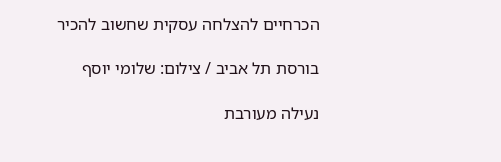הכרחיים להצלחה עסקית שחשוב להכיר

בורסת תל אביב / צילום: שלומי יוסף

נעילה מעורבת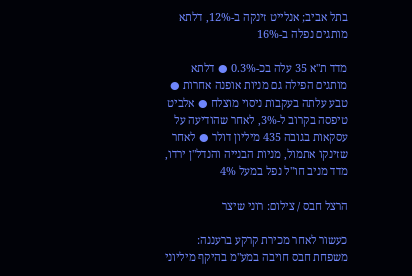בתל אביב; אנלייט זינקה ב-12%, דלתא מותגים נפלה ב-16%

מדד ת"א 35 עלה בכ-0.3% ● דלתא מותגים הפילה גם מניות אופנה אחרות ●  טבע עלתה בעקבות ניסוי מוצלח ● אלביט טיפסה בקרוב ל-3%, לאחר שהודיעה על עסקאות בגובה 435 מיליון דולר ● לאחר שזינקו אתמול, מניות הבנייה והנדל"ן ירדו, מדד מניב חו"ל נפל במעל 4%

הרצל חבס / צילום: רוני שיצר

כעשור לאחר מכירת קרקע ברעננה: משפחת חבס חויבה במע"מ בהיקף מיליוני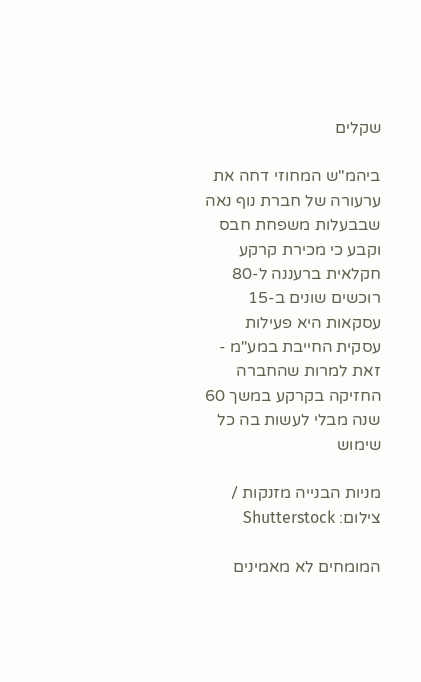שקלים

ביהמ"ש המחוזי דחה את ערעורה של חברת נוף נאה שבבעלות משפחת חבס וקבע כי מכירת קרקע חקלאית ברעננה ל-80 רוכשים שונים ב-15 עסקאות היא פעילות עסקית החייבת במע"מ - זאת למרות שהחברה החזיקה בקרקע במשך 60 שנה מבלי לעשות בה כל שימוש

מניות הבנייה מזנקות / צילום: Shutterstock

המומחים לא מאמינים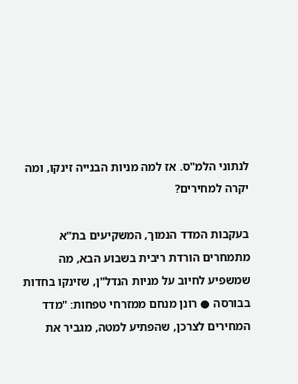לנתוני הלמ"ס. אז למה מניות הבנייה זינקו, ומה יקרה למחירים?

בעקבות המדד הנמוך, המשקיעים בת"א מתמחרים הורדת ריבית בשבוע הבא, מה שמשפיע לחיוב על מניות הנדל"ן, שזינקו בחדות בבורסה ● רונן מנחם ממזרחי טפחות: "מדד המחירים לצרכן, שהפתיע למטה, מגביר את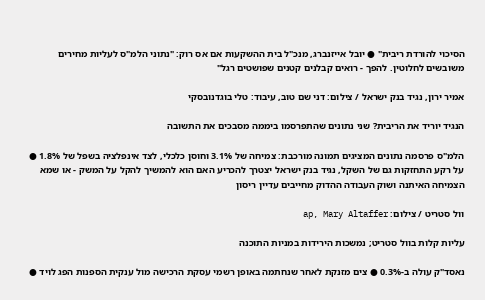הסיכוי להורדת ריבית" ● יובל אייזנברג, מנכ"ל בית ההשקעות אם אס רוק: "נתוני הלמ"ס לעליות מחירים משובשים לחלוטין. להפך - רואים קבלנים קטנים שפושטים רגל"

אמיר ירון, נגיד בנק ישראל / צילום: דני שם טוב, עיבוד: טלי בוגדנובסקי

הנגיד יוריד את הריבית? שני נתונים שהתפרסמו ביממה מסבכים את התשובה

הלמ"ס פרסמה נתונים המציגים תמונה מורכבת: צמיחה של 3.1% וחוסן כלכלי, לצד אינפלציה בשפל של 1.8% ● על רקע התחזקות גם של השקל, נגיד בנק ישראל יצטרך להכריע האם הוא להמשיך להקל על המשק - או שמא הצמיחה האיתנה ושוק העבודה ההדוק מחייבים עדיין ריסון

וול סטריט / צילום: ap, Mary Altaffer

עליות קלות בוול סטריט; נמשכות הירידות במניות התוכנה

נאסד"ק עולה ב-0.3% ● צים מזנקת לאחר שנחתמה באופן רשמי עסקת הרכישה מול ענקית הספנות הפג לויד ●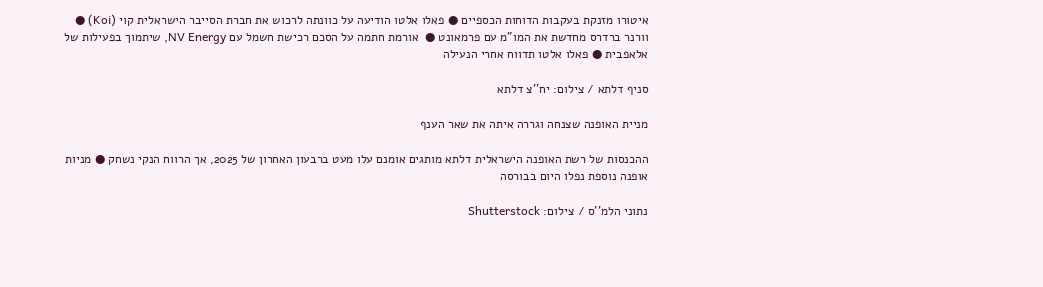איטורו מזנקת בעקבות הדוחות הכספיים ● פאלו אלטו הודיעה על כוונתה לרכוש את חברת הסייבר הישראלית קוי (Koi) ● וורנר ברדרס מחדשת את המו"מ עם פרמאונט ●  אורמת חתמה על הסכם רכישת חשמל עם NV Energy, שיתמוך בפעילות של אלאפבית ● פאלו אלטו תדווח אחרי הנעילה

סניף דלתא / צילום: יח''צ דלתא

מניית האופנה שצנחה וגררה איתה את שאר הענף

ההכנסות של רשת האופנה הישראלית דלתא מותגים אומנם עלו מעט ברבעון האחרון של 2025, אך הרווח הנקי נשחק ● מניות אופנה נוספת נפלו היום בבורסה

נתוני הלמ''ס / צילום: Shutterstock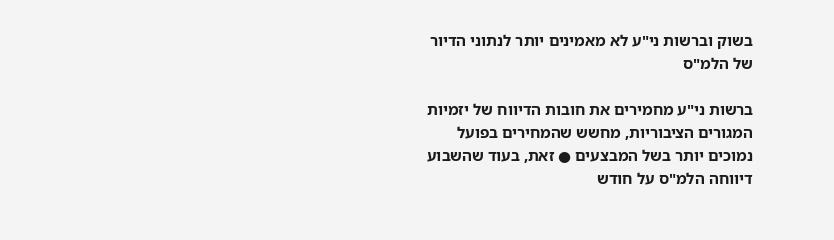בשוק וברשות ני"ע לא מאמינים יותר לנתוני הדיור של הלמ"ס

ברשות ני"ע מחמירים את חובות הדיווח של יזמיות המגורים הציבוריות, מחשש שהמחירים בפועל נמוכים יותר בשל המבצעים ● זאת, בעוד שהשבוע דיווחה הלמ"ס על חודש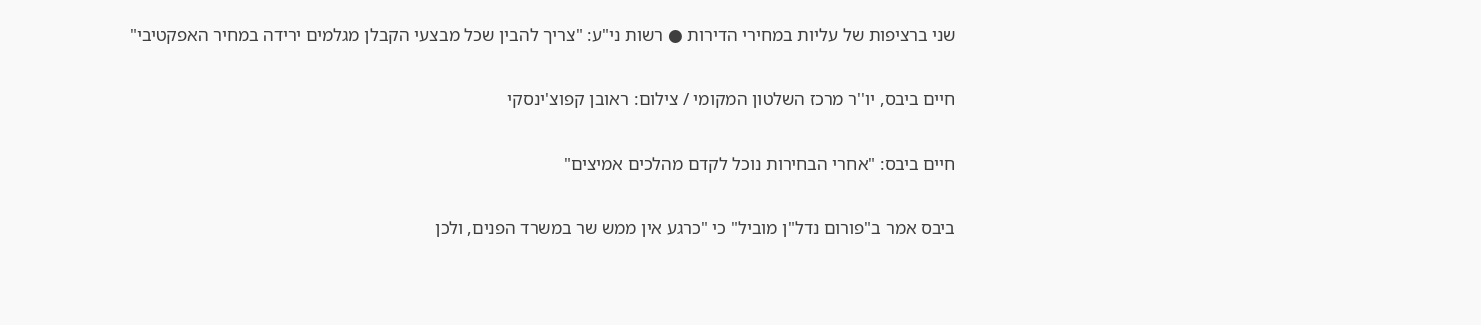שני ברציפות של עליות במחירי הדירות ● רשות ני"ע: "צריך להבין שכל מבצעי הקבלן מגלמים ירידה במחיר האפקטיבי"

חיים ביבס, יו''ר מרכז השלטון המקומי / צילום: ראובן קפוצ'ינסקי

חיים ביבס: "אחרי הבחירות נוכל לקדם מהלכים אמיצים"

ביבס אמר ב"פורום נדל"ן מוביל" כי "כרגע אין ממש שר במשרד הפנים, ולכן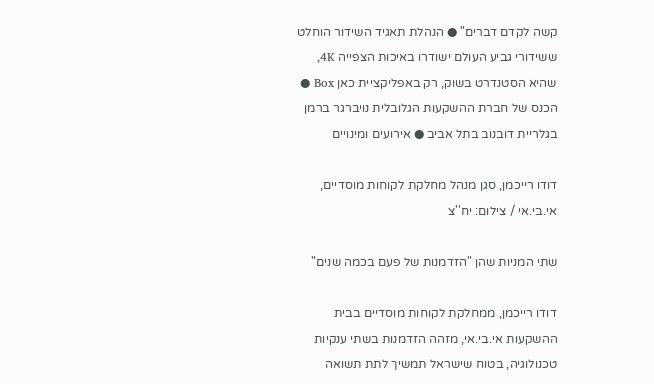קשה לקדם דברים" ● הנהלת תאגיד השידור הוחלט ששידורי גביע העולם ישודרו באיכות הצפייה 4K, שהיא הסטנדרט בשוק, רק באפליקציית כאן Box ● הכנס של חברת ההשקעות הגלובלית נויברגר ברמן בגלריית דובנוב בתל אביב ● אירועים ומינויים

דודו רייכמן, סגן מנהל מחלקת לקוחות מוסדיים, אי.בי.אי / צילום: יח''צ

שתי המניות שהן "הזדמנות של פעם בכמה שנים"

דודו רייכמן, ממחלקת לקוחות מוסדיים בבית ההשקעות אי.בי.אי, מזהה הזדמנות בשתי ענקיות טכנולוגיה, בטוח שישראל תמשיך לתת תשואה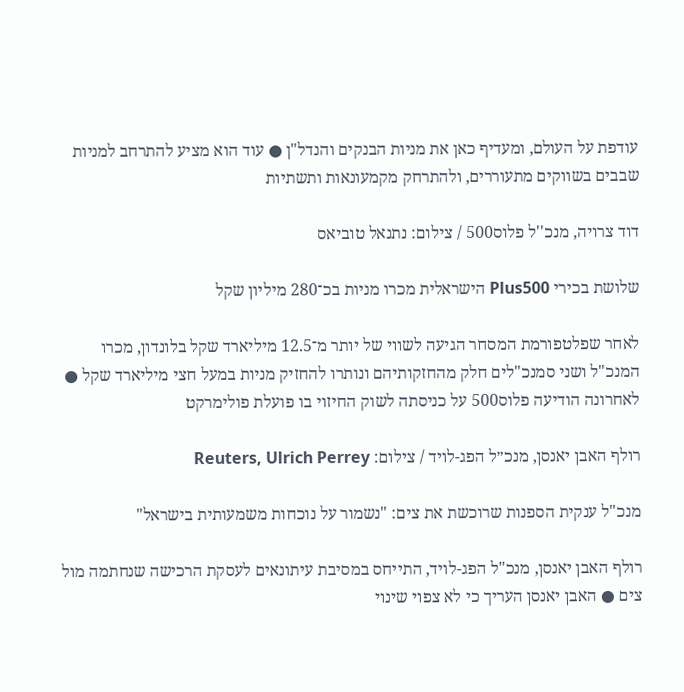עודפת על העולם, ומעדיף כאן את מניות הבנקים והנדל"ן ● עוד הוא מציע להתרחב למניות שבבים בשווקים מתעוררים, ולהתרחק מקמעונאות ותשתיות

דוד צרויה, מנכ''ל פלוס500 / צילום: נתנאל טוביאס

שלושת בכירי Plus500 הישראלית מכרו מניות בכ־280 מיליון שקל

לאחר שפלטפורמת המסחר הגיעה לשווי של יותר מ־12.5 מיליארד שקל בלונדון, מכרו המנכ"ל ושני סמנכ"לים חלק מהחזקותיהם ונותרו להחזיק מניות במעל חצי מיליארד שקל ● לאחרונה הודיעה פלוס500 על כניסתה לשוק החיזוי בו פועלת פולימרקט

רולף האבן יאנסן, מנכ״ל הפג-לויד / צילום: Reuters, Ulrich Perrey

מנכ"ל ענקית הספנות שרוכשת את צים: "נשמור על נוכחות משמעותית בישראל"

רולף האבן יאנסן, מנכ"ל הפג-לויד, התייחס במסיבת עיתונאים לעסקת הרכישה שנחתמה מול צים ● האבן יאנסן העריך כי לא צפוי שינוי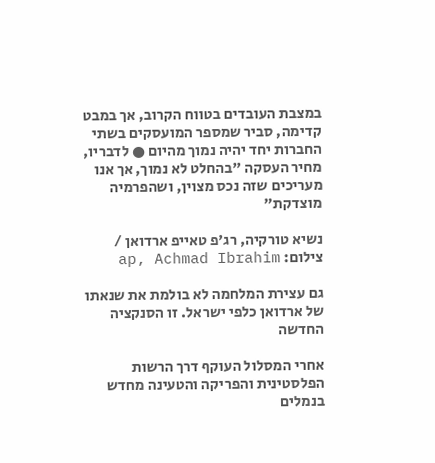במצבת העובדים בטווח הקרוב, אך במבט קדימה, סביר שמספר המועסקים בשתי החברות יחד יהיה נמוך מהיום ● לדבריו, מחיר העסקה "בהחלט לא נמוך, אך אנו מעריכים שזה נכס מצוין, ושהפרמיה מוצדקת"

נשיא טורקיה, רג'פ טאייפ ארדואן / צילום: ap, Achmad Ibrahim

גם עצירת המלחמה לא בולמת את שנאתו של ארדואן כלפי ישראל. זו הסנקציה החדשה

אחרי המסלול העוקף דרך הרשות הפלסטינית והפריקה והטעינה מחדש בנמלים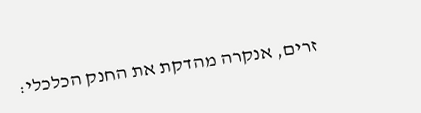זרים, אנקרה מהדקת את החנק הכלכלי: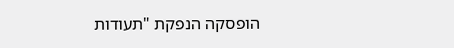הופסקה הנפקת "תעודות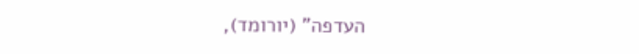העדפה" (יורומד),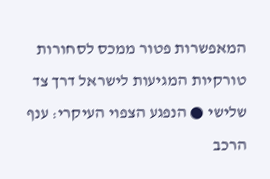המאפשרות פטור ממכס לסחורות טורקיות המגיעות לישראל דרך צד שלישי ● הנפגע הצפוי העיקרי: ענף הרכב